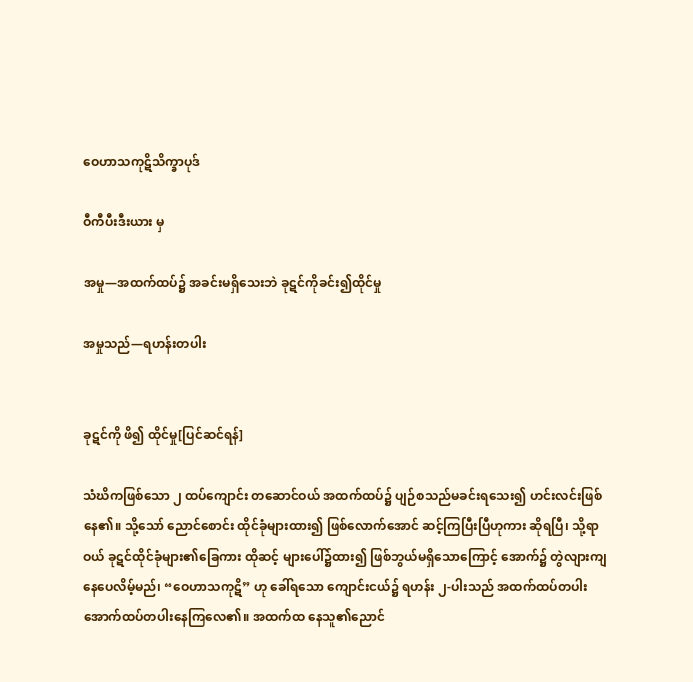ဝေဟာသကုဋိသိက္ခာပုဒ်

ဝီကီပီးဒီးယား မှ

အမှု—အထက်ထပ်၌ အခင်းမရှိသေးဘဲ ခုဋင်ကိုခင်း၍ထိုင်မှု

အမှုသည်—ရဟန်းတပါး


ခုဋင်ကို ဖိ၍ ထိုင်မှု[ပြင်ဆင်ရန်]

သံဃိကဖြစ်သော ၂ ထပ်ကျောင်း တဆောင်ဝယ် အထက်ထပ်၌ ပျဉ်စသည်မခင်းရသေး၍ ဟင်းလင်းဖြစ် နေ၏။ သို့သော် ညောင်စောင်း ထိုင်ခုံများထား၍ ဖြစ်လောက်အောင် ဆင့်ကြပြီးပြီဟုကား ဆိုရပြီ၊ သို့ရာဝယ် ခုဋင်ထိုင်ခုံများ၏ခြေကား ထိုဆင့် များပေါ်၌ထား၍ ဖြစ်ဘွယ်မရှိသောကြောင့် အောက်၌ တွဲလျားကျနေပေလိမ့်မည်၊ “ဝေဟာသကုဋိ” ဟု ခေါ်ရသော ကျောင်းငယ်၌ ရဟန်း ၂-ပါးသည် အထက်ထပ်တပါး အောက်ထပ်တပါးနေကြလေ၏။ အထက်ထ နေသူ၏ညောင်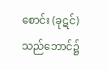စောင်း (ခုဋင်) သည်ဘောင်၌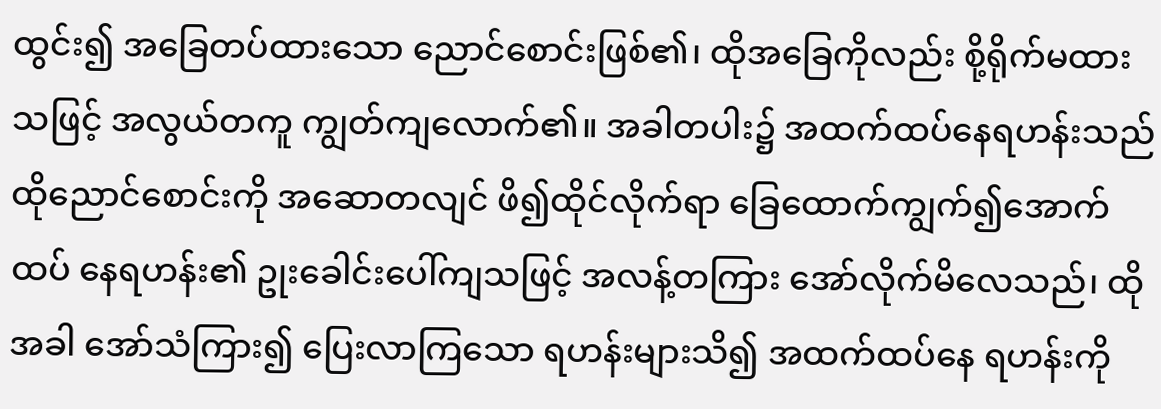ထွင်း၍ အခြေတပ်ထားသော ညောင်စောင်းဖြစ်၏၊ ထိုအခြေကိုလည်း စို့ရိုက်မထားသဖြင့် အလွယ်တကူ ကျွတ်ကျလောက်၏။ အခါတပါး၌ အထက်ထပ်နေရဟန်းသည် ထိုညောင်စောင်းကို အဆောတလျင် ဖိ၍ထိုင်လိုက်ရာ ခြေထောက်ကျွက်၍အောက်ထပ် နေရဟန်း၏ ဥုးခေါင်းပေါ်ကျသဖြင့် အလန့်တကြား အော်လိုက်မိလေသည်၊ ထိုအခါ အော်သံကြား၍ ပြေးလာကြသော ရဟန်းများသိ၍ အထက်ထပ်နေ ရဟန်းကို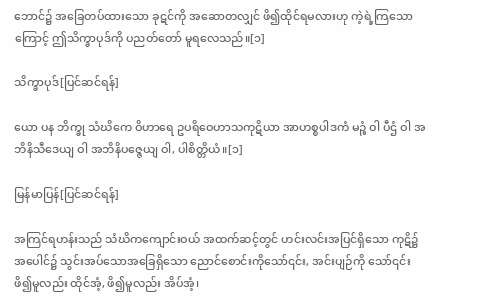ဘောင်၌ အခြေတပ်ထားသော ခုဋင်ကို အဆောတလျှင် ဖိ၍ထိုင်ရမလားဟု ကဲ့ရဲ့ကြသောကြောင့် ဤသိက္ခာပုဒ်ကို ပညတ်တော် မူရလေသည်။[၁]

သိက္ခာပုဒ်[ပြင်ဆင်ရန်]

ယော ပန ဘိက္ခု သံဃိကေ ဝိဟာရေ ဥပရိဝေဟာသကုဋိယာ အာဟစ္စပါဒကံ မဉ္စံ ဝါ ပီဌံ ဝါ အဘိနိသီဒေယျ ဝါ အဘိနိပဇ္ဇေယျ ဝါ, ပါစိတ္တိယံ။[၁]

မြန်မာပြန်[ပြင်ဆင်ရန်]

အကြင်ရဟန်းသည် သံဃိကကျောင်းဝယ် အထက်ဆင့်တွင် ဟင်းလင်းအပြင်ရှိသော ကုဋိ၌ အပေါင်၌ သွင်းအပ်သောအခြေရှိသော ညောင်စောင်းကိုသော်၎င်း, အင်းပျဉ်ကို သော်၎င်း ဖိ၍မူလည်း ထိုင်အံ့, ဖိ၍မူလည်း အိပ်အံ့၊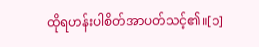ထိုရဟန်းပါစိတ်အာပတ်သင့်၏။[၁]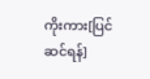ကိုးကား[ပြင်ဆင်ရန်]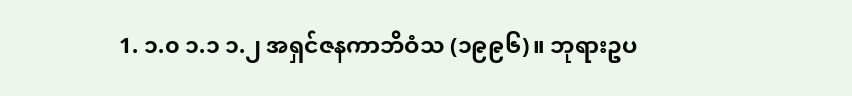1. ၁.၀ ၁.၁ ၁.၂ အရှင်ဇနကာဘိဝံသ (၁၉၉၆)။ ဘုရားဥပ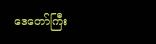ဒေတော်ကြီး